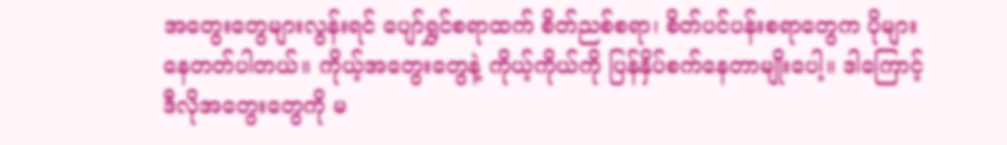အတွေးတွေများလွန်းရင် ပျော်ရွှင်စရာထက် စိတ်ညစ်စရာ၊ စိတ်ပင်ပန်းစရာတွေက ပိုများနေတတ်ပါတယ်။ ကိုယ့်အတွေးတွေနဲ့ ကိုယ့်ကိုယ်ကို ပြန်နှိပ်စက်နေတာမျိုးပေါ့။ ဒါကြောင့် ဒီလိုအတွေးတွေကို မ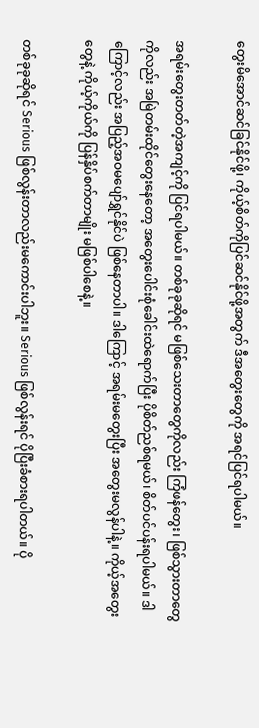တွေးမိအောင်ဆင်ခြင်နိုင်ဖို့၊ ကိုယ့်စိတ်ကိုပြင်ဆင်နိုင်ဖို့အတွက် ဒီအတွေးတွေကို အရင်ပြင်ရပါမယ်။

အရမ်းတွေးတတ်တဲ့အကျင့်ကို ပြင်ရပါမယ်။ တစ်ခုခုဆိုရင် မဖြစ်သေးတာတွေကိုလည်း ကြံဖန်တွေး၊ ဖြစ်သွားတာတွေကိုလည်း အမြဲတမ်းထိုင်တွေးနေတော့ အတွေးပေါင်းစုံခေါင်းထဲရောက်ပြီး ပိုစိတ်ညစ်ရမယ်၊ စိတ်ပင်ပန်းရပါမယ်။ ဒါကြောင့်လည်း အပြည့်အဝမပျော်ရွှင်နိုင်ပဲ ဖြစ်နေတာပါ။ ဒါကြောင့် အရမ်းမတွေးပြီး အတွေးမလွန်ပါနဲ့။ ကိုယ့်အတွေးတွေနဲ့ ကိုယ့်ကိုယ်ကို ပြန်နှိပ်စက်တာမျိုး မဖြစ်ပါစေနဲ့။

တစ်ခုခုဆိုရင် Serious ဖြစ်လွန်းတာလည်းမကောင်းပါဘူး။ Serious ဖြစ်လွန်းရင် ပိုပြီးခံစားရပါတယ်။ ပို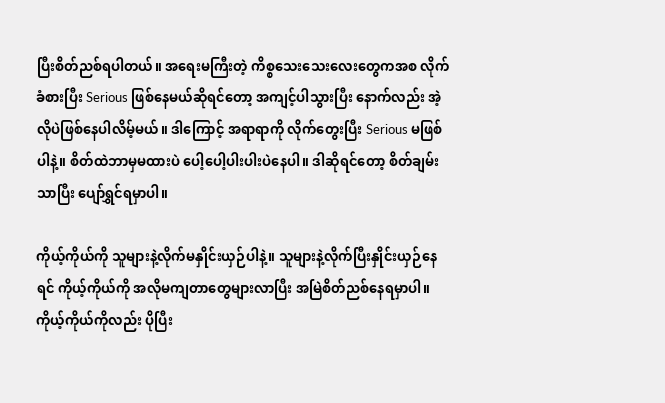ပြီးစိတ်ညစ်ရပါတယ်။ အရေးမကြီးတဲ့ ကိစ္စသေးသေးလေးတွေကအစ လိုက်ခံစားပြီး Serious ဖြစ်နေမယ်ဆိုရင်တော့ အကျင့်ပါသွားပြီး နောက်လည်း အဲ့လိုပဲဖြစ်နေပါလိမ့်မယ်။ ဒါကြောင့် အရာရာကို လိုက်တွေးပြီး Serious မဖြစ်ပါနဲ့။ စိတ်ထဲဘာမှမထားပဲ ပေါ့ပေါ့ပါးပါးပဲနေပါ။ ဒါဆိုရင်တော့ စိတ်ချမ်းသာပြီး ပျော်ရွှင်ရမှာပါ။

ကိုယ့်ကိုယ်ကို သူများနဲ့လိုက်မနှိုင်းယှဉ်ပါနဲ့။ သူများနဲ့လိုက်ပြီးနှိုင်းယှဉ်နေရင် ကိုယ့်ကိုယ်ကို အလိုမကျတာတွေများလာပြီး အမြဲစိတ်ညစ်နေရမှာပါ။ ကိုယ့်ကိုယ်ကိုလည်း ပိုပြီး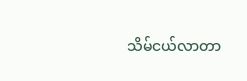သိမ်ငယ်လာတာ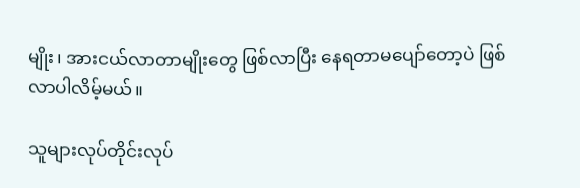မျိုး၊ အားငယ်လာတာမျိုးတွေ ဖြစ်လာပြီး နေရတာမပျော်တော့ပဲ ဖြစ်လာပါလိမ့်မယ်။

သူများလုပ်တိုင်းလုပ်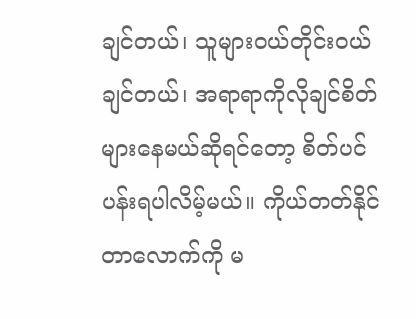ချင်တယ်၊ သူများဝယ်တိုင်းဝယ်ချင်တယ်၊ အရာရာကိုလိုချင်စိတ်များနေမယ်ဆိုရင်တော့ စိတ်ပင်ပန်းရပါလိမ့်မယ်။ ကိုယ်တတ်နိုင်တာလောက်ကို မ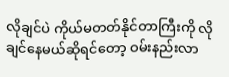လိုချင်ပဲ ကိုယ်မတတ်နိုင်တာကြီးကို လိုချင်နေမယ်ဆိုရင်တော့ ဝမ်းနည်းလာ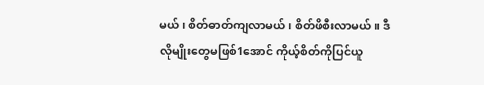မယ်၊ စိတ်ဓာတ်ကျလာမယ်၊ စိတ်ဖိစီးလာမယ်။ ဒီလိုမျိုးတွေမဖြစ်1အောင် ကိုယ့်စိတ်ကိုပြင်ယူ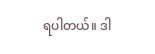ရပါတယ်။ ဒါ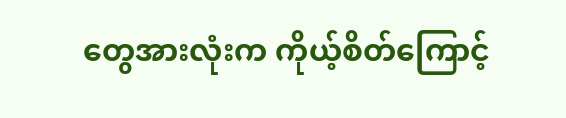တွေအားလုံးက ကိုယ့်စိတ်ကြောင့်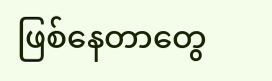ဖြစ်နေတာတွေ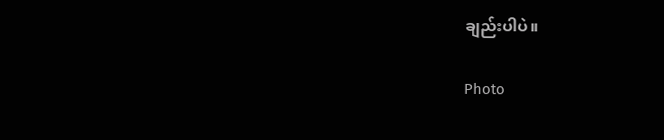ချည်းပါပဲ။

Photo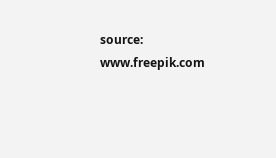source: www.freepik.com